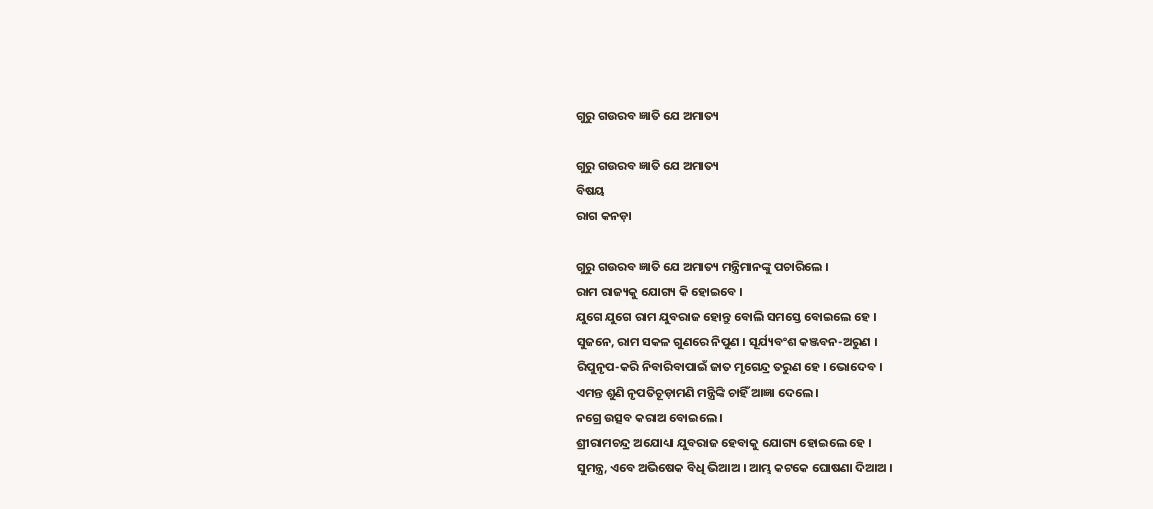ଗୁରୁ ଗଉରବ ଜ୍ଞାତି ଯେ ଅମାତ୍ୟ

ଗୁରୁ ଗଉରବ ଜ୍ଞାତି ଯେ ଅମାତ୍ୟ
ବିଷୟ
ରାଗ କନଡ଼ା

ଗୁରୁ ଗଉରବ ଜ୍ଞାତି ଯେ ଅମାତ୍ୟ ମନ୍ତ୍ରିମାନଙ୍କୁ ପଚାରିଲେ ।
ରାମ ରାଜ୍ୟକୁ ଯୋଗ୍ୟ କି ହୋଇବେ ।
ଯୁଗେ ଯୁଗେ ରାମ ଯୁବରାଜ ହୋନ୍ତୁ ବୋଲି ସମସ୍ତେ ବୋଇଲେ ହେ ।
ସୁଜନେ, ରାମ ସକ‌ଳ ଗୁଣରେ ନିପୁଣ । ସୂର୍ଯ୍ୟବଂଶ କଞ୍ଜବନ-ଅରୁଣ ।
ରିପୁନୃପ-କରି ନିବାରିବାପାଇଁ ଜାତ ମୃଗେନ୍ଦ୍ର ତରୁଣ ହେ । ଭୋଦେବ ।
ଏମନ୍ତ ଶୁଣି ନୃପତିଚୂଡ଼ାମଣି ମନ୍ତ୍ରିଙ୍କି ଚାହିଁ ଆଜ୍ଞା ଦେଲେ ।
ନ‌ଗ୍ରେ ଉତ୍ସବ କରାଅ ବୋଇଲେ ।
ଶ୍ରୀରାମଚନ୍ଦ୍ର ଅଯୋଧ୍ୟା ଯୁବରାଜ ହେବାକୁ ଯୋଗ୍ୟ ହୋଇଲେ ହେ ।
ସୁମନ୍ତ୍ର, ଏବେ ଅଭିଷେକ ବିଧି ଭିଆଅ । ଆମ୍ଭ କଟକେ ଘୋଷଣା ଦିଆଅ ।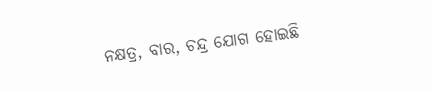ନକ୍ଷତ୍ର, ବାର, ଚନ୍ଦ୍ର ଯୋଗ ହୋଇଛି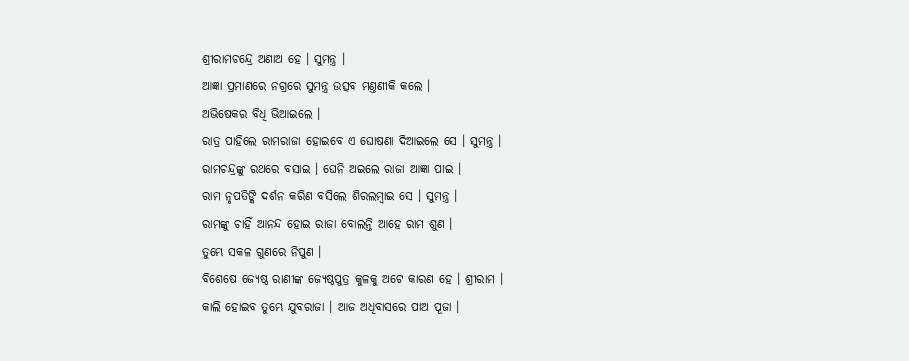ଶ୍ରୀରାମଚନ୍ଦ୍ରେ ଅଣାଅ ହେ । ସୁମନ୍ତ୍ର ।
ଆଜ୍ଞା ପ୍ରମାଣରେ ନ‌ଗ୍ରରେ ସୁମନ୍ତ୍ର ଉତ୍ସବ ମଣ୍ତଣୀକି କଲେ ।
ଅଭିଷେକର ବିଧି ଭିଆଇଲେ ।
ରାତ୍ର ପାହିଲେ ରାମରାଜା ହୋଇବେ ଏ ଘୋଷଣା ଦିଆଇଲେ ସେ । ସୁମନ୍ତ୍ର ।
ରାମଚନ୍ଦ୍ରଙ୍କୁ ରଥରେ ବସାଇ । ଘେନି ଅଇଲେ ରାଜା ଆଜ୍ଞା ପାଇ ।
ରାମ ନୃପତିଙ୍କି ଦର୍ଶନ କରିଣ ବସିଲେ ଶିରଲମ୍ବାଇ ସେ । ସୁମନ୍ତ୍ର ।
ରାମଙ୍କୁ ଚାହିଁ ଆନନ୍ଦ ହୋଇ ରାଜା ବୋଲନ୍ତି ଆହେ ରାମ ଶୁଣ ।
ତୁମ୍ଭେ ସକଳ ଗୁଣରେ ନିପୁଣ ।
ବିଶେଷେ ଜ୍ୟେଷ୍ଠ ରାଣୀଙ୍କ ଜ୍ୟେଷ୍ଠପୁତ୍ର କୁଳକୁ ଅଟେ କାରଣ ହେ । ଶ୍ରୀରାମ ।
କାଲି ହୋଇବ ତୁମ୍ଭେ ଯୁବରାଜା । ଆଜ ଅଧିବାସରେ ପାଅ ପୂଜା ।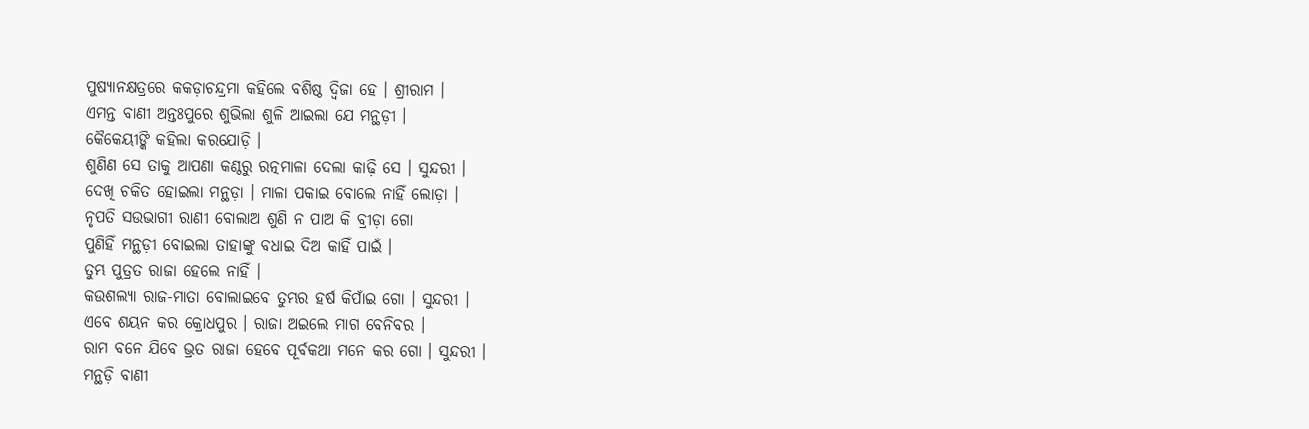ପୁଷ୍ୟାନକ୍ଷତ୍ରରେ କ‌କଡ଼ାଚନ୍ଦ୍ରମା କ‌ହିଲେ ବଶିଷ୍ଠ ଦ୍ୱିଜା ହେ । ଶ୍ରୀରାମ ।
ଏମନ୍ତ ବାଣୀ ଅନ୍ତଃପୁରେ ଶୁଭିଲା ଶୁଳି ଆଇଲା ଯେ ମନ୍ଥଡ଼ୀ ।
କୈକେୟୀଙ୍କି କ‌ହିଲା କର‌ଯୋଡ଼ି ।
ଶୁଣିଣ ସେ ତାକୁ ଆପଣା କଣ୍ଠରୁ ରତ୍ନମାଳା ଦେଲା କାଢ଼ି ସେ । ସୁନ୍ଦରୀ ।
ଦେଖି ଚକିତ ହୋଇଲା ମନ୍ଥଡ଼ା । ମାଳା ପକାଇ ବୋଲେ ନାହିଁ ଲୋଡ଼ା ।
ନୃପତି ସଉଭାଗୀ ରାଣୀ ବୋଲାଅ ଶୁଣି ନ ପାଅ କି ବ୍ରୀଡ଼ା ଗୋ
ପୁଣିହିଁ ମନ୍ଥଡ଼ୀ ବୋଇଲା ତାହାଙ୍କୁ ବଧାଇ ଦିଅ କାହିଁ ପାଇଁ ।
ତୁମ୍ଭ ପୁତ୍ରତ ରାଜା ହେଲେ ନାହିଁ ।
କଉଶଲ୍ୟା ରାଜ-ମାତା ବୋଲାଇବେ ତୁମ୍ଭର ହର୍ଷ କିପାଁଇ ଗୋ । ସୁନ୍ଦରୀ ।
ଏବେ ଶୟନ କର କ୍ରୋଧପୁର । ରାଜା ଅଇଲେ ମାଗ ବେନିବର ।
ରାମ ବନେ ଯିବେ ଭ୍ରତ ରାଜା ହେବେ ପୂର୍ବକଥା ମନେ କର ଗୋ । ସୁନ୍ଦରୀ ।
ମନ୍ଥଡ଼ି ବାଣୀ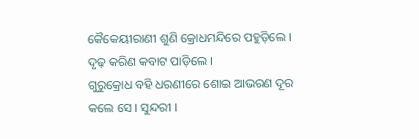କୈକେୟୀରାଣୀ ଶୁଣି କ୍ରୋଧମନ୍ଦିରେ ପ‌ହୁଡ଼ିଲେ ।
ଦୃଢ଼ କରିଣ କବାଟ ପାଡ଼ିଲେ ।
ଗୁରୁକ୍ରୋଧ ବ‌ହି ଧରଣୀରେ ଶୋଇ ଆଭରଣ ଦୂର କଲେ ସେ । ସୁନ୍ଦରୀ ।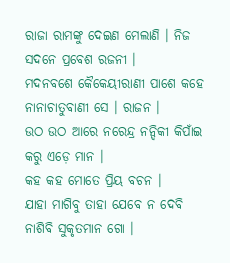ରାଜା ରାମଙ୍କୁ ଦେଇଣ ମେଲାଣି । ନିଜ ସଦନେ ପ୍ରବେଶ ରଜନୀ ।
ମଦନବଶେ କୈକେୟୀରାଣୀ ପାଶେ କ‌ହେ ନାନାଚାତୁବାଣୀ ସେ । ରାଜନ ।
ଉଠ ଉଠ ଆରେ ନରେନ୍ଦ୍ର ନନ୍ଦିକୀ କିପାଁଇ କରୁ ଏଡ଼େ ମାନ ।
କ‌ହ କ‌ହ ମୋତେ ପ୍ରିୟ ବଚନ ।
ଯାହା ମାଗିବୁ ତାହା ଯେବେ ନ ଦେବି ନାଶିବି ସୁକୃତମାନ ଗୋ ।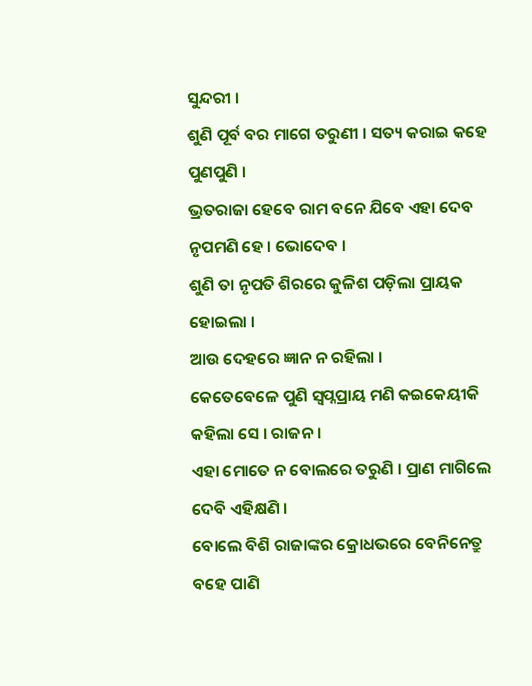ସୁନ୍ଦରୀ ।
ଶୁଣି ପୂର୍ବ ବର ମାଗେ ତରୁଣୀ । ସତ୍ୟ କରାଇ କ‌ହେ ପୁଣପୁଣି ।
ଭ୍ରତରାଜା ହେବେ ରାମ ବନେ ଯିବେ ଏହା ଦେବ ନୃପମଣି ହେ । ଭୋଦେବ ।
ଶୁଣି ତା ନୃପତି ଶିରରେ କୁଳିଶ ପଡ଼ିଲା ପ୍ରାୟକ ହୋଇଲା ।
ଆଉ ଦେହରେ ଜ୍ଞାନ ନ ରହିଲା ।
କେତେବେଳେ ପୁଣି ସ୍ୱପ୍ନପ୍ରାୟ ମଣି କଇକେୟୀକି କ‌ହିଲା ସେ । ରାଜନ ।
ଏହା ମୋତେ ନ ବୋଲରେ ତରୁଣି । ପ୍ରାଣ ମାଗିଲେ ଦେବି ଏହିକ୍ଷଣି ।
ବୋଲେ ବିଶି ରାଜାଙ୍କର କ୍ରୋଧଭରେ ବେନିନେତ୍ରୁ ବ‌ହେ ପାଣି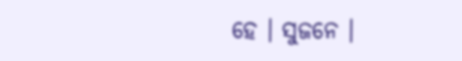ହେ । ସୁଜନେ ।